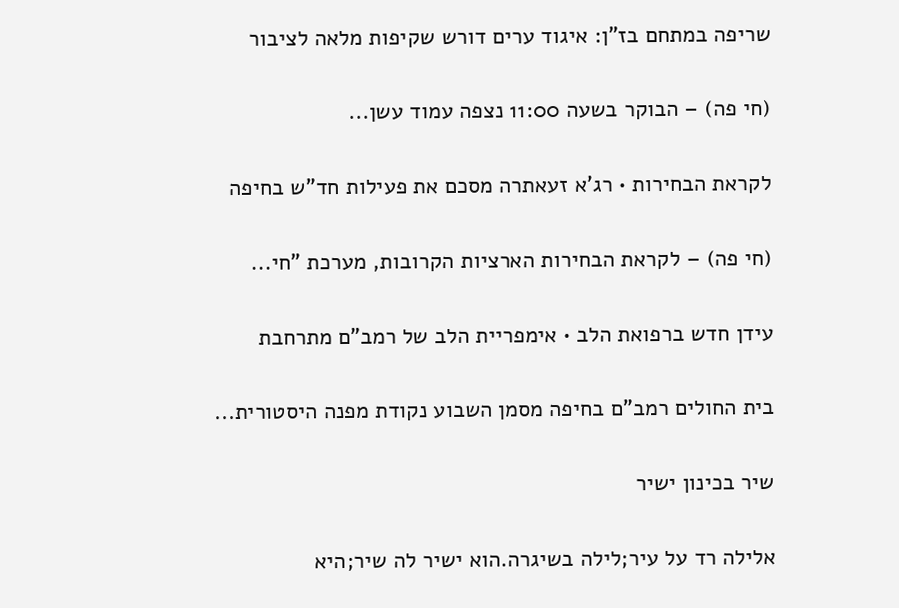שריפה במתחם בז"ן: איגוד ערים דורש שקיפות מלאה לציבור

(חי פה) – הבוקר בשעה 11:00 נצפה עמוד עשן...

לקראת הבחירות • רג'א זעאתרה מסכם את פעילות חד"ש בחיפה

(חי פה) – לקראת הבחירות הארציות הקרובות, מערכת "חי...

עידן חדש ברפואת הלב • אימפריית הלב של רמב"ם מתרחבת

בית החולים רמב"ם בחיפה מסמן השבוע נקודת מפנה היסטורית...

שיר בכינון ישיר

אלילה רד על עיר;לילה בשיגרה.הוא ישיר לה שיר;היא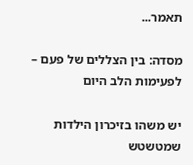תאמר...

מסדה: בין הצללים של פעם – לפעימות הלב היום

יש משהו בזיכרון הילדות שמטשטש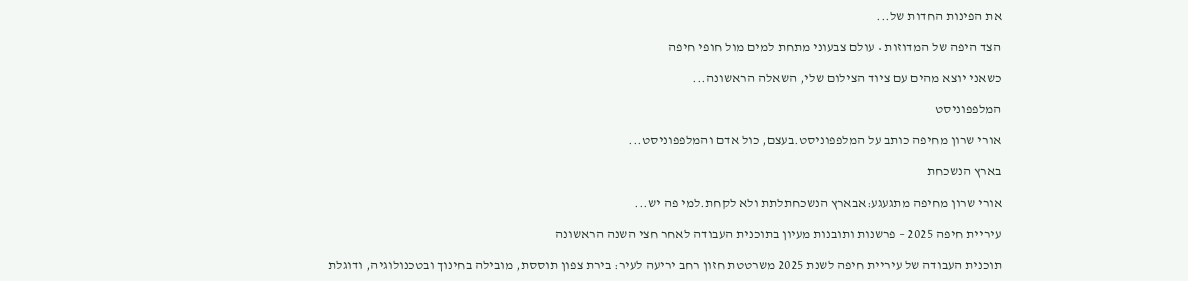את הפינות החדות של...

הצד היפה של המדוזות • עולם צבעוני מתחת למים מול חופי חיפה

כשאני יוצא מהים עם ציוד הצילום שלי, השאלה הראשונה...

המלפפוניסט

אורי שרון מחיפה כותב על המלפפוניסט.בעצם, כול אדם והמלפפוניסט...

בארץ הנשכחת

אורי שרון מחיפה מתגעגע:אבארץ הנשכחתלתת ולא לקחת.למי פה יש...

עיריית חיפה 2025 – פרשנות ותובנות מעיון בתוכנית העבודה לאחר חצי השנה הראשונה

תוכנית העבודה של עיריית חיפה לשנת 2025 משרטטת חזון רחב יריעה לעיר: בירת צפון תוססת, מובילה בחינוך ובטכנולוגיה, ודוגלת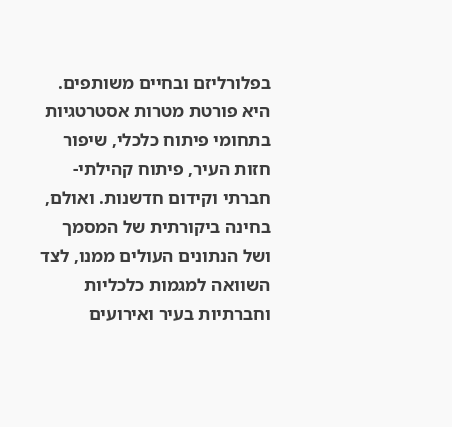בפלורליזם ובחיים משותפים. היא פורטת מטרות אסטרטגיות בתחומי פיתוח כלכלי, שיפור חזות העיר, פיתוח קהילתי-חברתי וקידום חדשנות. ואולם, בחינה ביקורתית של המסמך ושל הנתונים העולים ממנו, לצד השוואה למגמות כלכליות וחברתיות בעיר ואירועים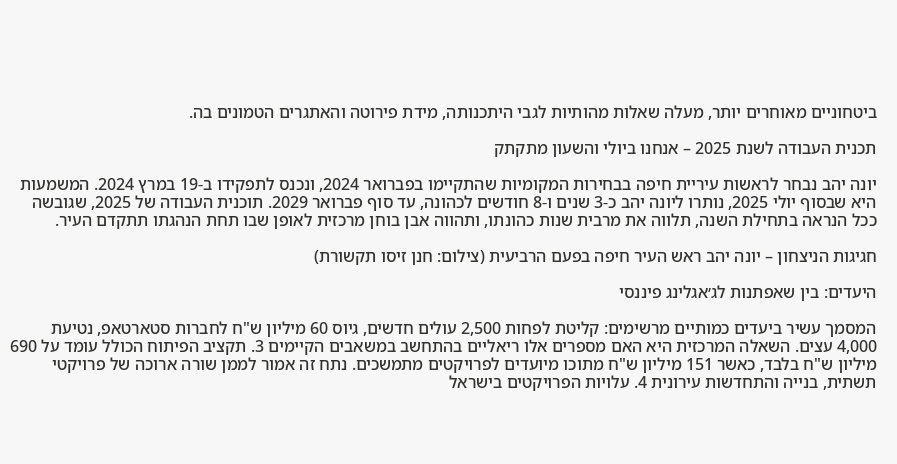ביטחוניים מאוחרים יותר, מעלה שאלות מהותיות לגבי היתכנותה, מידת פירוטה והאתגרים הטמונים בה.

תכנית העבודה לשנת 2025 – אנחנו ביולי והשעון מתקתק

יונה יהב נבחר לראשות עיריית חיפה בבחירות המקומיות שהתקיימו בפברואר 2024, ונכנס לתפקידו ב-19 במרץ 2024. המשמעות היא שבסוף יולי 2025, נותרו ליונה יהב כ-3 שנים ו-8 חודשים לכהונה, עד סוף פברואר 2029. תוכנית העבודה של 2025, שגובשה ככל הנראה בתחילת השנה, תלווה את מרבית שנות כהונתו, ותהווה אבן בוחן מרכזית לאופן שבו תחת הנהגתו תתקדם העיר.

חגיגות הניצחון – יונה יהב ראש העיר חיפה בפעם הרביעית (צילום: חנן זיסו תקשורת)

היעדים: בין שאפתנות לג׳אגלינג פיננסי

המסמך עשיר ביעדים כמותיים מרשימים: קליטת לפחות 2,500 עולים חדשים, גיוס 60 מיליון ש"ח לחברות סטארטאפ, נטיעת 4,000 עצים. השאלה המרכזית היא האם מספרים אלו ריאליים בהתחשב במשאבים הקיימים 3. תקציב הפיתוח הכולל עומד על 690 מיליון ש"ח בלבד, כאשר 151 מיליון ש"ח מתוכו מיועדים לפרויקטים מתמשכים. נתח זה אמור לממן שורה ארוכה של פרויקטי תשתית, בנייה והתחדשות עירונית 4. עלויות הפרויקטים בישראל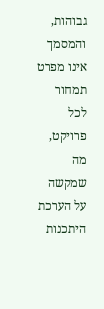גבוהות, והמסמך אינו מפרט תמחור לכל פרויקט, מה שמקשה על הערכת היתכנות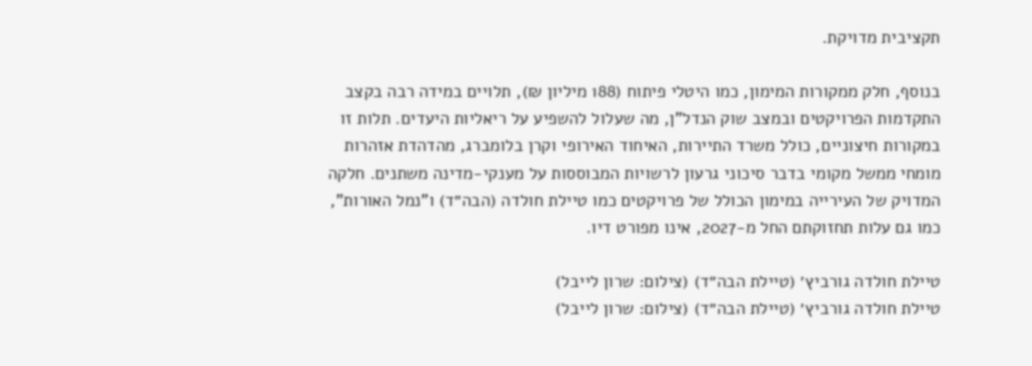תקציבית מדויקת.

בנוסף, חלק ממקורות המימון, כמו היטלי פיתוח (188 מיליון ₪), תלויים במידה רבה בקצב התקדמות הפרויקטים ובמצב שוק הנדל"ן, מה שעלול להשפיע על ריאליות היעדים. תלות זו במקורות חיצוניים, כולל משרד התיירות, האיחוד האירופי וקרן בלומברג, מהדהדת אזהרות מומחי ממשל מקומי בדבר סיכוני גרעון לרשויות המבוססות על מענקי-מדינה משתנים. חלקה המדויק של העירייה במימון הכולל של פרויקטים כמו טיילת חולדה (הבה״ד) ו"נמל האורות", כמו גם עלות תחזוקתם החל מ-2027, אינו מפורט דיו.

טיילת חולדה גורביץ׳ (טיילת הבה״ד) (צילום: שרון לייבל)
טיילת חולדה גורביץ׳ (טיילת הבה״ד) (צילום: שרון לייבל)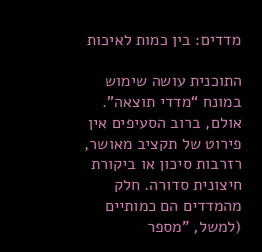מדדים: בין כמות לאיכות

התוכנית עושה שימוש במונח “מדדי תוצאה”. אולם, ברוב הסעיפים אין פירוט של תקציב מאושר, רזרבות סיכון או ביקורת חיצונית סדורה. חלק מהמדדים הם כמותיים (למשל, "מספר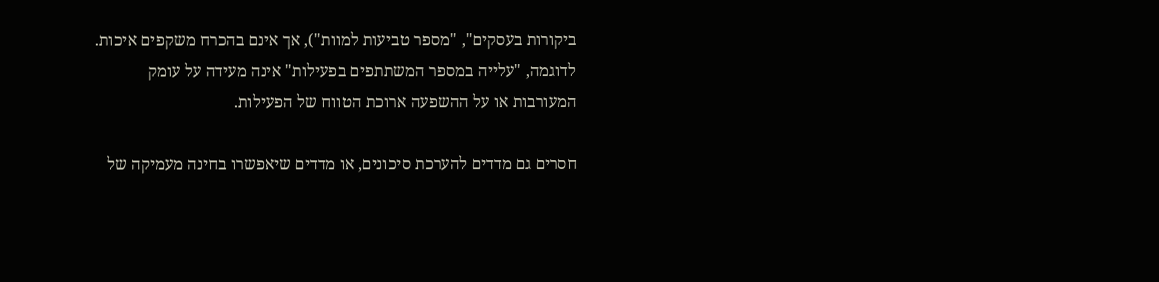ביקורות בעסקים", "מספר טביעות למוות"), אך אינם בהכרח משקפים איכות. לדוגמה, "עלייה במספר המשתתפים בפעילות" אינה מעידה על עומק המעורבות או על ההשפעה ארוכת הטווח של הפעילות.

חסרים גם מדדים להערכת סיכונים, או מדדים שיאפשרו בחינה מעמיקה של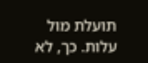תועלת מול עלות. כך, לא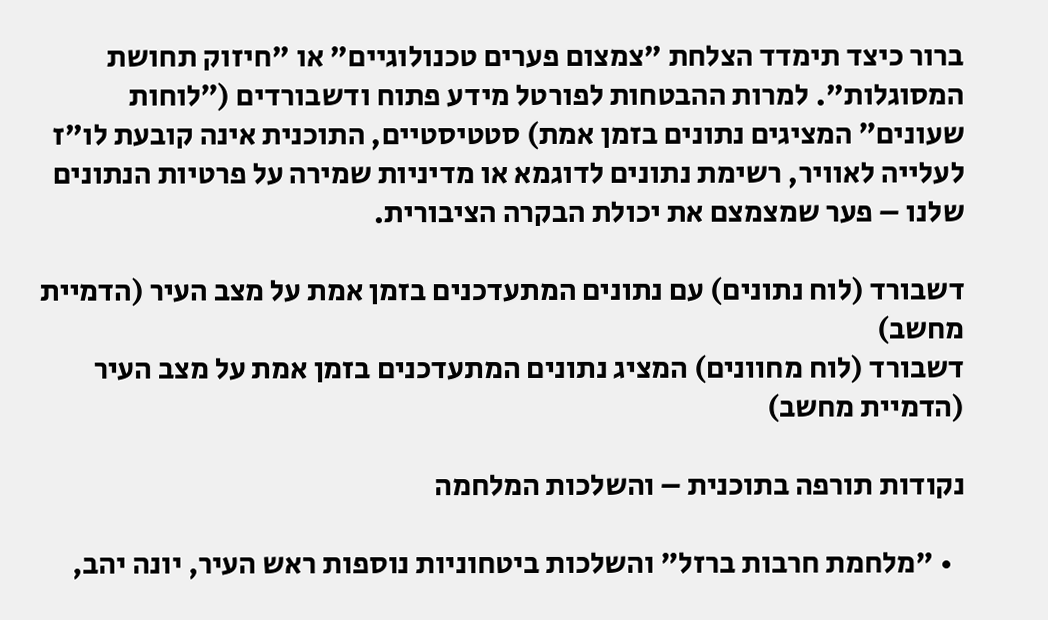ברור כיצד תימדד הצלחת "צמצום פערים טכנולוגיים" או "חיזוק תחושת המסוגלות". למרות ההבטחות לפורטל מידע פתוח ודשבורדים (״לוחות שעונים״ המציגים נתונים בזמן אמת) סטטיסטיים, התוכנית אינה קובעת לו"ז לעלייה לאוויר, רשימת נתונים לדוגמא או מדיניות שמירה על פרטיות הנתונים שלנו – פער שמצמצם את יכולת הבקרה הציבורית.

דשבורד (לוח נתונים) עם נתונים המתעדכנים בזמן אמת על מצב העיר (הדמיית מחשב)
דשבורד (לוח מחוונים) המציג נתונים המתעדכנים בזמן אמת על מצב העיר (הדמיית מחשב)

נקודות תורפה בתוכנית – והשלכות המלחמה

  • "מלחמת חרבות ברזל" והשלכות ביטחוניות נוספות ראש העיר, יונה יהב,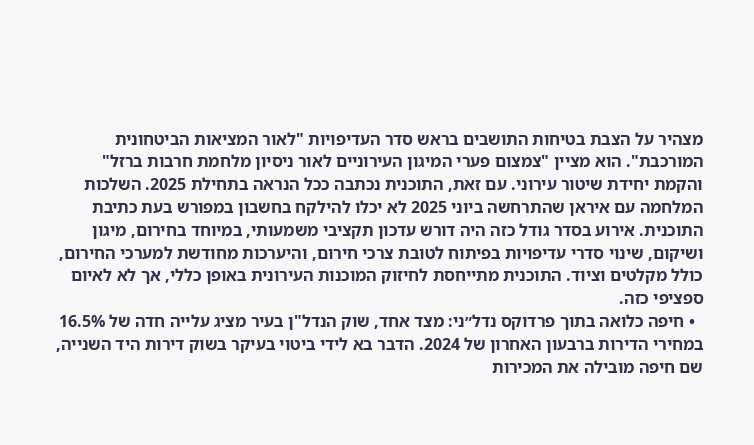מצהיר על הצבת בטיחות התושבים בראש סדר העדיפויות "לאור המציאות הביטחונית המורכבת". הוא מציין "צמצום פערי המיגון העירוניים לאור ניסיון מלחמת חרבות ברזל" והקמת יחידת שיטור עירוני. עם זאת, התוכנית נכתבה ככל הנראה בתחילת 2025. השלכות המלחמה עם איראן שהתרחשה ביוני 2025 לא יכלו להילקח בחשבון במפורש בעת כתיבת התוכנית. אירוע בסדר גודל כזה היה דורש עדכון תקציבי משמעותי, במיוחד בחירום, מיגון ושיקום, שינוי סדרי עדיפויות בפיתוח לטובת צרכי חירום, והיערכות מחודשת למערכי החירום, כולל מקלטים וציוד. התוכנית מתייחסת לחיזוק המוכנות העירונית באופן כללי, אך לא לאיום ספציפי כזה.
  • חיפה כלואה בתוך פרדוקס נדל״ני: מצד אחד, שוק הנדל"ן בעיר מציג עלייה חדה של 16.5% במחירי הדירות ברבעון האחרון של 2024. הדבר בא לידי ביטוי בעיקר בשוק דירות היד השנייה, שם חיפה מובילה את המכירות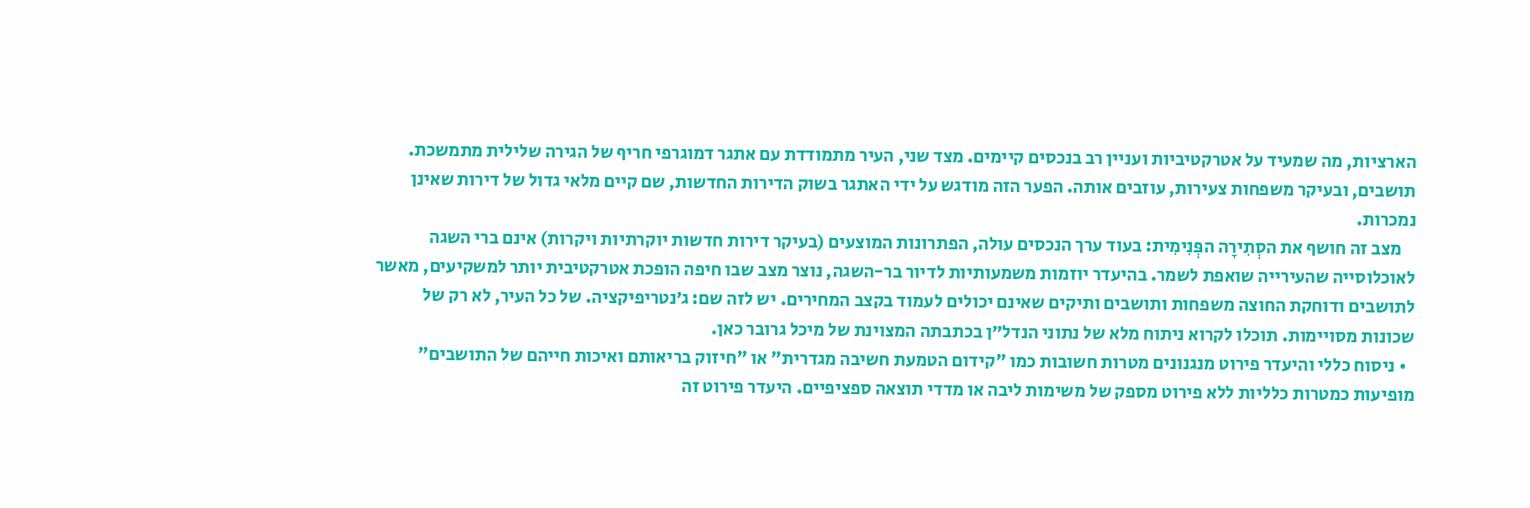הארציות, מה שמעיד על אטרקטיביות ועניין רב בנכסים קיימים. מצד שני, העיר מתמודדת עם אתגר דמוגרפי חריף של הגירה שלילית מתמשכת. תושבים, ובעיקר משפחות צעירות, עוזבים אותה. הפער הזה מודגש על ידי האתגר בשוק הדירות החדשות, שם קיים מלאי גדול של דירות שאינן נמכרות.
    מצב זה חושף את הסְתִירָה הפְּנִימִית: בעוד ערך הנכסים עולה, הפתרונות המוצעים (בעיקר דירות חדשות יוקרתיות ויקרות) אינם ברי השגה לאוכלוסייה שהעירייה שואפת לשמר. בהיעדר יוזמות משמעותיות לדיור בר-השגה, נוצר מצב שבו חיפה הופכת אטרקטיבית יותר למשקיעים, מאשר לתושבים ודוחקת החוצה משפחות ותושבים ותיקים שאינם יכולים לעמוד בקצב המחירים. יש לזה שם: ג׳נטריפיקציה. של כל העיר, לא רק של שכונות מסויימות. תוכלו לקרוא ניתוח מלא של נתוני הנדל״ן בכתבתה המצוינת של מיכל גרובר כאן.
  • ניסוח כללי והיעדר פירוט מנגנונים מטרות חשובות כמו "קידום הטמעת חשיבה מגדרית" או "חיזוק בריאותם ואיכות חייהם של התושבים" מופיעות כמטרות כלליות ללא פירוט מספק של משימות ליבה או מדדי תוצאה ספציפיים. היעדר פירוט זה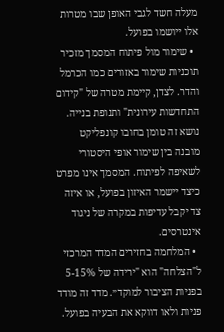מעלה חשד לגבי האופן שבו מטרות אלו ייושמו בפועל.
  • שימור מול פיתוח המסמך מזכיר תוכניות שימור באזורים כמו הכרמל והדר. לצדן, קיימת מטרה של "קידום התחדשות עירונית" ותנופת בנייה. נושא זה טומן בחובו קונפליקט מובנה בין שימור אופי היסטורי לשאיפה לפיתוח. המסמך אינו מפרט כיצד יישמר האיזון בפועל, או איזה צד יקבל עדיפות במקרה של ניגוד אינטרסים.
  • המלחמה בחזירים המדד המרכזי ל"הצלחה" הוא "ירידה של 5-15% בפניות הציבור למוקד״. מדד זה מודד פניות ולאו דווקא את הבעיה בפועל.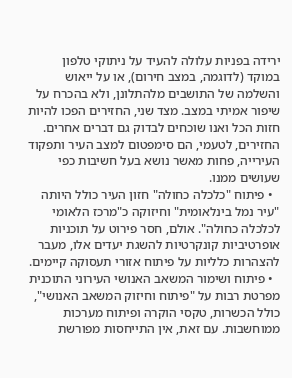ירידה בפניות עלולה להעיד על ניתוקי טלפון במוקד (לדוגמה, במצב חירום), או על ייאוש והשלמה של התושבים מלהתלונן, ולא בהכרח על שיפור אמיתי במצב. מצד שני, החזירים הפכו להיות חזות הכל ואנו שוכחים לבדוק גם דברים אחרים. החזירים, לטעמי, הם סימפטום למצב העיר ותפקוד העירייה, פחות מאשר נושא בעל חשיבות כפי שעושים ממנו.
  • פיתוח "כלכלה כחולה" חזון העיר כולל היותה "עיר נמל בינלאומית" וחיזוקה כ"מרכז הלאומי לכלכלה כחולה". אולם, חסר פירוט על תוכניות אופרטיביות קונקרטיות להשגת יעדים אלו, מעבר להצהרות כלליות על פיתוח אזורי תעסוקה קיימים.
  • פיתוח ושימור המשאב האנושי העירוני התוכנית מפרטת רבות על "פיתוח וחיזוק המשאב האנושי", כולל הכשרות, טקסי הוקרה ופיתוח מערכות ממוחשבות. עם זאת, אין התייחסות מפורשת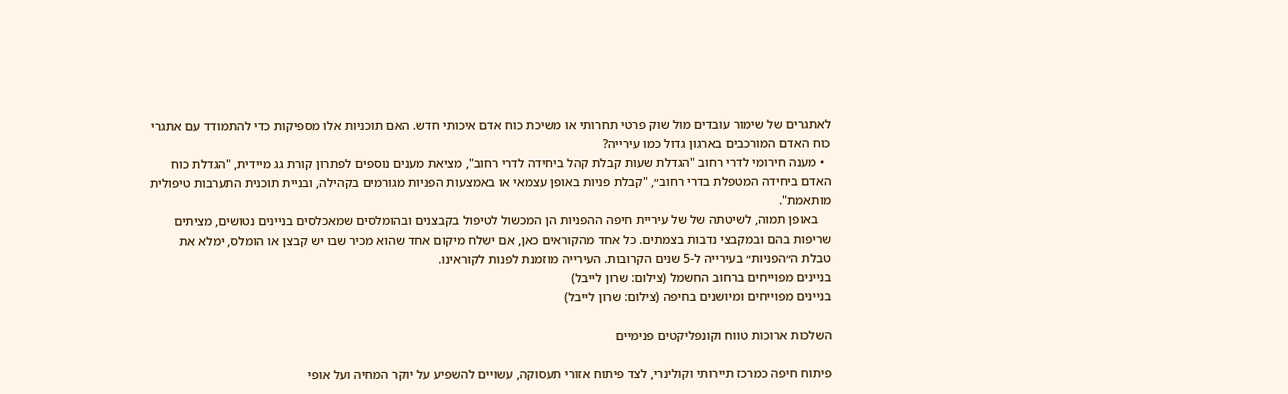לאתגרים של שימור עובדים מול שוק פרטי תחרותי או משיכת כוח אדם איכותי חדש. האם תוכניות אלו מספיקות כדי להתמודד עם אתגרי כוח האדם המורכבים בארגון גדול כמו עירייה?
  • מענה חירומי לדרי רחוב "הגדלת שעות קבלת קהל ביחידה לדרי רחוב", מציאת מענים נוספים לפתרון קורת גג מיידית, "הגדלת כוח האדם ביחידה המטפלת בדרי רחוב״, "קבלת פניות באופן עצמאי או באמצעות הפניות מגורמים בקהילה, ובניית תוכנית התערבות טיפולית מותאמת".
    באופן תמוה, לשיטתה של של עיריית חיפה ההפניות הן המכשול לטיפול בקבצנים ובהומלסים שמאכלסים בניינים נטושים, מציתים שריפות בהם ובמקבצי נדבות בצמתים. כל אחד מהקוראים כאן, אם ישלח מיקום אחד שהוא מכיר שבו יש קבצן או הומלס, ימלא את טבלת ה״הפניות״ בעירייה ל-5 שנים הקרובות. העירייה מוזמנת לפנות לקוראינו.
בניינים מפוייחים ברחוב החשמל (צילום: שרון לייבל)
בניינים מפוייחים ומיושנים בחיפה (צילום: שרון לייבל)

השלכות ארוכות טווח וקונפליקטים פנימיים

פיתוח חיפה כמרכז תיירותי וקולינרי, לצד פיתוח אזורי תעסוקה, עשויים להשפיע על יוקר המחיה ועל אופי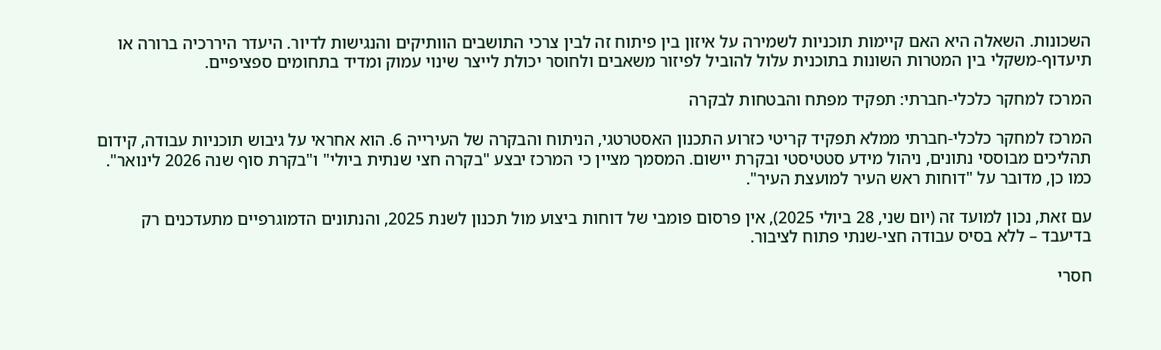השכונות. השאלה היא האם קיימות תוכניות לשמירה על איזון בין פיתוח זה לבין צרכי התושבים הוותיקים והנגישות לדיור. היעדר היררכיה ברורה או תיעדוף-משקלי בין המטרות השונות בתוכנית עלול להוביל לפיזור משאבים ולחוסר יכולת לייצר שינוי עמוק ומדיד בתחומים ספציפיים.

המרכז למחקר כלכלי-חברתי: תפקיד מפתח והבטחות לבקרה

המרכז למחקר כלכלי-חברתי ממלא תפקיד קריטי כזרוע התכנון האסטרטגי, הניתוח והבקרה של העירייה 6. הוא אחראי על גיבוש תוכניות עבודה, קידום תהליכים מבוססי נתונים, ניהול מידע סטטיסטי ובקרת יישום. המסמך מציין כי המרכז יבצע "בקרה חצי שנתית ביולי" ו"בקרת סוף שנה 2026 לינואר". כמו כן, מדובר על "דוחות ראש העיר למועצת העיר".

עם זאת, נכון למועד זה (יום שני, 28 ביולי 2025), אין פרסום פומבי של דוחות ביצוע מול תכנון לשנת 2025, והנתונים הדמוגרפיים מתעדכנים רק בדיעבד – ללא בסיס עבודה חצי-שנתי פתוח לציבור.

חסרי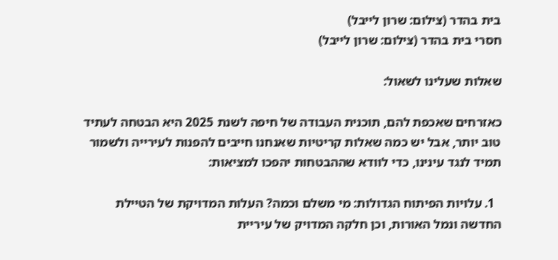בית בהדר (צילום: שרון לייבל)
חסרי בית בהדר (צילום: שרון לייבל)

שאלות שעלינו לשאול:

כאזרחים שאכפת להם, תוכנית העבודה של חיפה לשנת 2025 היא הבטחה לעתיד טוב יותר, אבל יש כמה שאלות קריטיות שאנחנו חייבים להפנות לעירייה ולשמור תמיד לנגד עינינו, כדי לוודא שההבטחות יהפכו למציאות:

  1. עלויות הפיתוח הגדולות: מי משלם וכמה? העלות המדויקת של הטיילת החדשה ונמל האורות, וכן חלקה המדויק של עיריית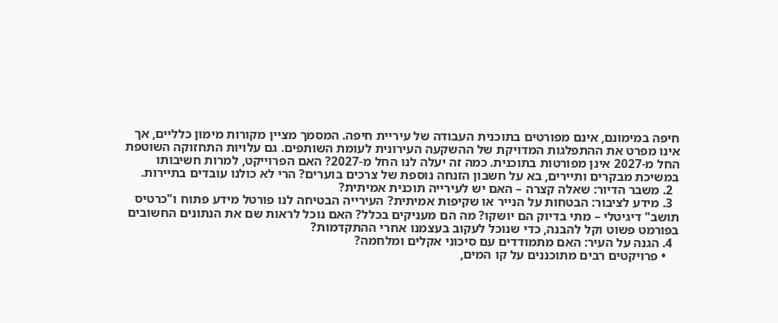חיפה במימונם, אינם מפורטים בתוכנית העבודה של עיריית חיפה. המסמך מציין מקורות מימון כלליים, אך אינו מפרט את ההתפלגות המדויקת של ההשקעה העירונית לעומת השותפים. גם עלויות התחזוקה השוטפת החל מ-2027 אינן מפורטות בתוכנית. כמה זה יעלה לנו החל מ-2027? האם הפרוייקט, למרות חשיבותו במשיכת מבקרים ותיירים, בא על חשבון הזנחה נוספת של צרכים בוערים? הרי לא כולנו עובדים בתיירות.
  2. משבר הדיור: שאלה קצרה – האם יש לעירייה תוכנית אמיתית?
  3. מידע לציבור: הבטחות על הנייר או שקיפות אמיתית? העירייה הבטיחה לנו פורטל מידע פתוח ו"כרטיס תושב" דיגיטלי – מתי בדיוק הם יושקו? מה הם מעניקים בכלל? האם נוכל לראות שם את הנתונים החשובים בפורמט פשוט וקל להבנה, כדי שנוכל לעקוב בעצמנו אחרי ההתקדמות?
  4. הגנה על העיר: האם מתמודדים עם סיכוני אקלים ומלחמה?
    • פרויקטים רבים מתוכננים על קו המים,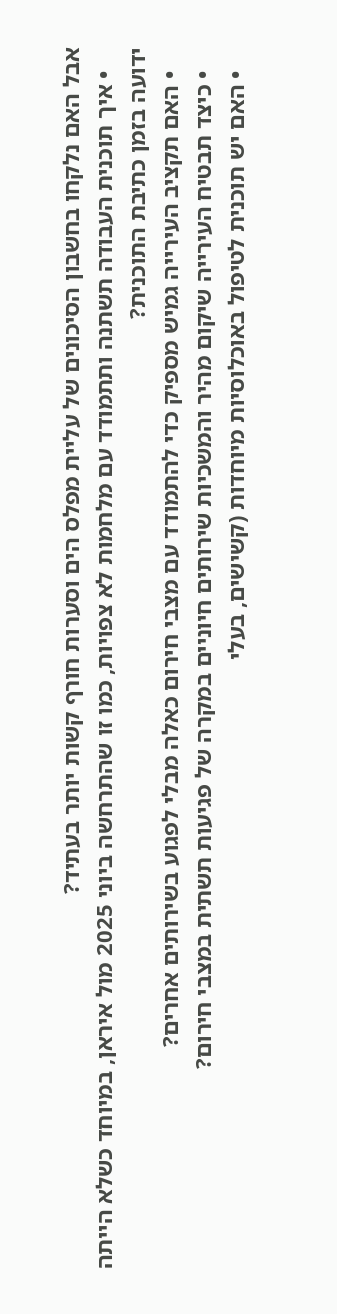אבל האם נלקחו בחשבון הסיכונים של עליית מפלס הים וסערות חורף קשות יותר בעתיד?
    • איך תוכנית העבודה תשתנה ותתמודד עם מלחמות לא צפויות, כמו זו שהתרחשה ביוני 2025 מול איראן, במיוחד כשלא הייתה ידועה בזמן כתיבת התוכנית?
    • האם תקציב העירייה גמיש מספיק כדי להתמודד עם מצבי חירום כאלה מבלי לפגוע בשירותים אחרים?
    • כיצד תבטיח העירייה שיקום מהיר והמשכיות שירותים חיוניים במקרה של פגיעות תשתית במצבי חירום?
    • האם יש תוכנית לטיפול באוכלוסיות מיוחדות (קשישים, בעלי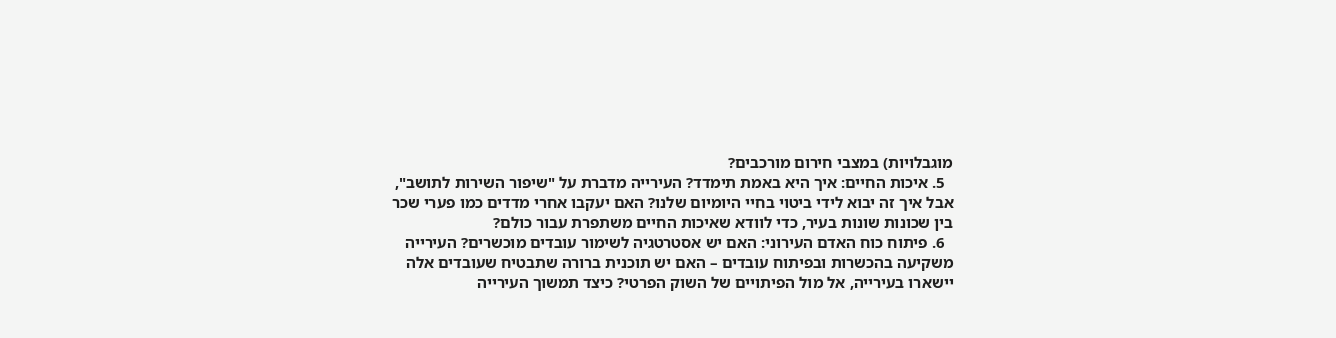מוגבלויות) במצבי חירום מורכבים?
  5. איכות החיים: איך היא באמת תימדד? העירייה מדברת על "שיפור השירות לתושב", אבל איך זה יבוא לידי ביטוי בחיי היומיום שלנו? האם יעקבו אחרי מדדים כמו פערי שכר בין שכונות שונות בעיר, כדי לוודא שאיכות החיים משתפרת עבור כולם?
  6. פיתוח כוח האדם העירוני: האם יש אסטרטגיה לשימור עובדים מוכשרים? העירייה משקיעה בהכשרות ובפיתוח עובדים – האם יש תוכנית ברורה שתבטיח שעובדים אלה יישארו בעירייה, אל מול הפיתויים של השוק הפרטי? כיצד תמשוך העירייה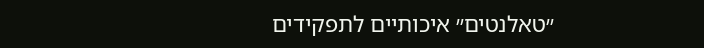״טאלנטים״ איכותיים לתפקידים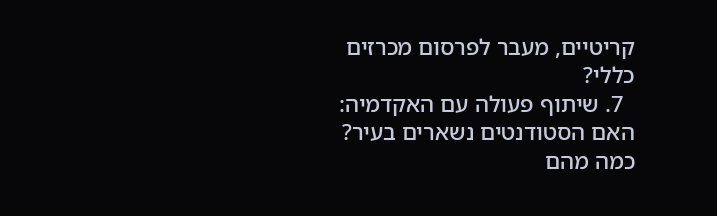קריטיים, מעבר לפרסום מכרזים כללי?
  7. שיתוף פעולה עם האקדמיה: האם הסטודנטים נשארים בעיר? כמה מהם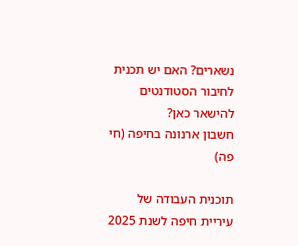נשארים? האם יש תכנית לחיבור הסטודנטים להישאר כאן?
חשבון ארנונה בחיפה (חי פה)

תוכנית העבודה של עיריית חיפה לשנת 2025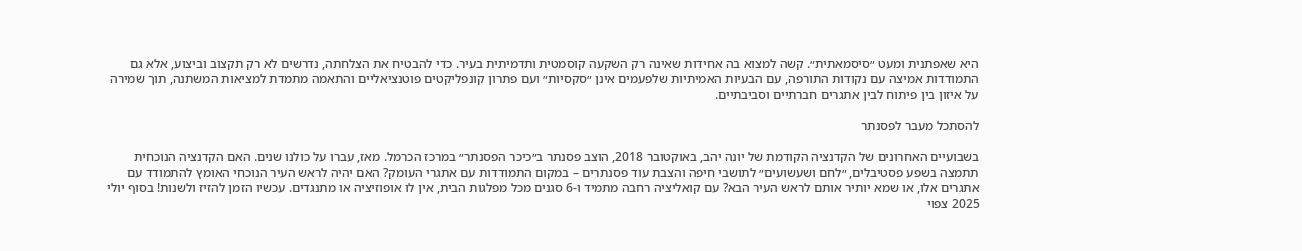היא שאפתנית ומעט ״סיסמאתית״. קשה למצוא בה אחידות שאינה רק השקעה קוסמטית ותדמיתית בעיר. כדי להבטיח את הצלחתה, נדרשים לא רק תקצוב וביצוע, אלא גם התמודדות אמיצה עם נקודות התורפה, עם הבעיות האמיתיות שלפעמים אינן ״סקסיות״ ועם פתרון קונפליקטים פוטנציאליים והתאמה מתמדת למציאות המשתנה, תוך שמירה על איזון בין פיתוח לבין אתגרים חברתיים וסביבתיים.

להסתכל מעבר לפסנתר

בשבועיים האחרונים של הקדנציה הקודמת של יונה יהב, באוקטובר 2018, הוצב פסנתר ב״כיכר הפסנתר״ במרכז הכרמל. מאז, עברו על כולנו שנים. האם הקדנציה הנוכחית תתמצה בשפע פסטיבלים, ״לחם ושעשועים״ לתושבי חיפה והצבת עוד פסנתרים – במקום התמודדות עם אתגרי העומק? האם יהיה לראש העיר הנוכחי האומץ להתמודד עם אתגרים אלו, או שמא יותיר אותם לראש העיר הבא? עם קואליציה רחבה מתמיד ו-6 סגנים מכל מפלגות הבית, אין לו אופוזיציה או מתנגדים. עכשיו הזמן להזיז ולשנות! בסוף יולי 2025 צפוי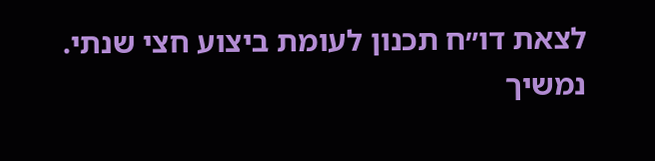לצאת דו״ח תכנון לעומת ביצוע חצי שנתי. נמשיך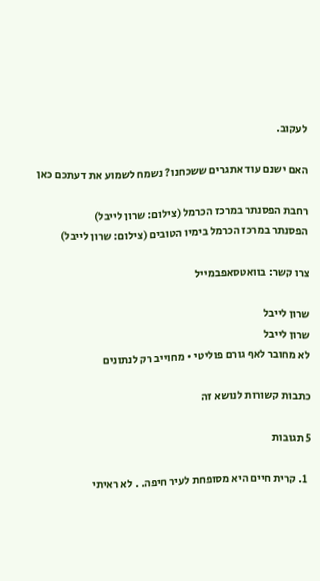לעקוב.

האם ישנם עוד אתגרים ששכחנו? נשמח לשמוע את דעתכם כאן

רחבת הפסנתר במרכז הכרמל (צילום: שרון לייבל)
הפסנתר במרכז הכרמל בימיו הטובים (צילום: שרון לייבל)

צרו קשר: בוואטסאפבמייל

שרון לייבל
שרון לייבל
לא מחובר לאף גורם פוליטי • מחוייב רק לנתונים

כתבות קשורות לנושא זה

5 תגובות

  1. קרית חיים היא מסופחת לעיר חיפה. . לא ראיתי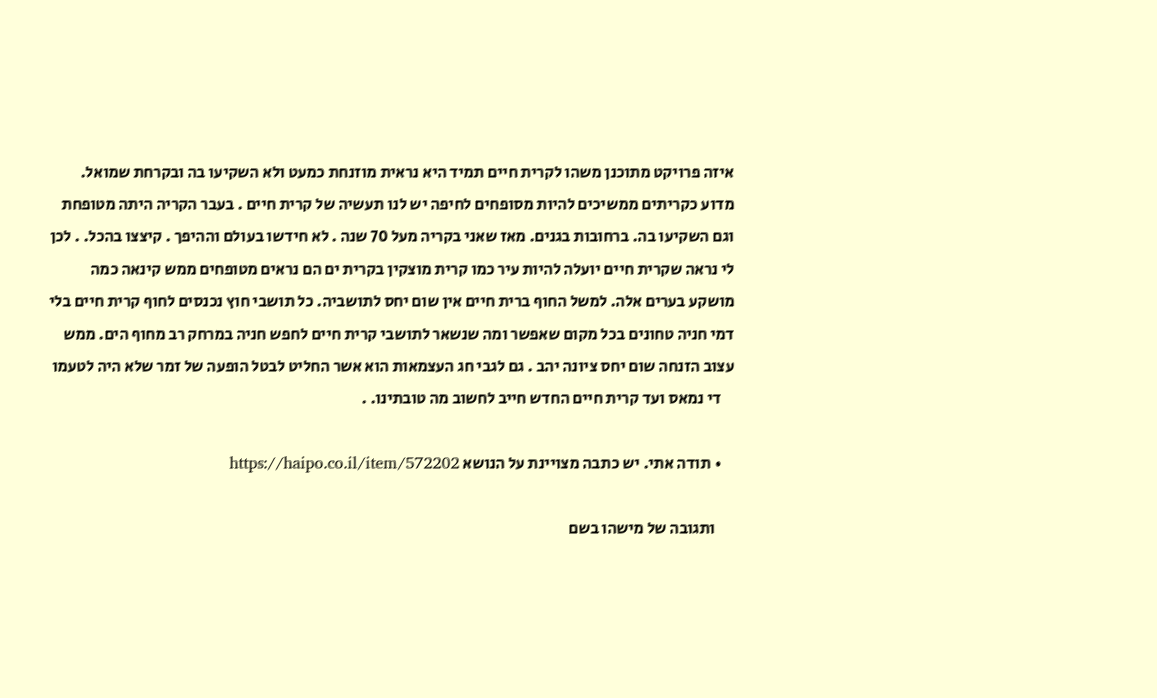איזה פרויקט מתוכנן משהו לקרית חיים תמיד היא נראית מוזנחת כמעט ולא השקיעו בה ובקרחת שמואל. מדוע כקריתים ממשיכים להיות מסופחים לחיפה יש לנו תעשיה של קרית חיים . בעבר הקריה היתה מטופחת וגם השקיעו בה. ברחובות בגנים. מאז שאני בקריה מעל 70 שנה . לא חידשו בעולם וההיפך . קיצצו בהכל. . לכן לי נראה שקרית חיים יועלה להיות עיר כמו קרית מוצקין בקרית ים הם נראים מטופחים ממש קינאה כמה מושקע בערים אלה. למשל החוף ברית חיים אין שום יחס לתושביה. כל תושבי חוץ נכנסים לחוף קרית חיים בלי דמי חניה טחונים בכל מקום שאפשר ומה שנשאר לתושבי קרית חיים לחפש חניה במרחק רב מחוף הים. ממש עצוב הזנחה שום יחס ציונה יהב . גם לגבי חג העצמאות הוא אשר החליט לבטל הופעה של זמר שלא היה לטעמו
    די נמאס ועד קרית חיים החדש חייב לחשוב מה טובתינו. .

    • תודה אתי. יש כתבה מצויינת על הנושא https://haipo.co.il/item/572202

      ותגובה של מישהו בשם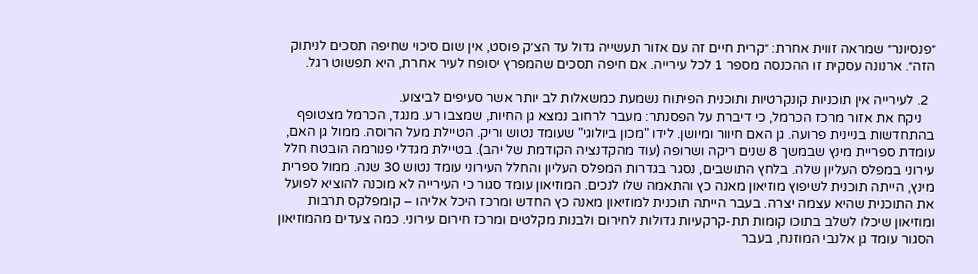״פנסיונר״ שמראה זווית אחרת: ״קרית חיים זה עם אזור תעשייה גדול עד הצ׳ק פוסט, אין שום סיכוי שחיפה תסכים לניתוק הזה״. ארנונה עסקית זו ההכנסה מספר 1 לכל עירייה. אם חיפה תסכים שהמפרץ יסופח לעיר אחרת, היא תפשוט רגל.

  2. לעירייה אין תוכניות קונקרטיות ותוכנית הפיתוח נשמעת כמשאלות לב יותר אשר סעיפים לביצוע.
    ניקח את אזור מרכז הכרמל, כי דיברת על הפסנתר: מעבר לרחוב נמצא גן החיות, שמצבו רע. מנגד, הכרמל מצטופף בהתחדשות בניינית פרועה. גן האם חיוור ומיושן. לידו "מכון ביולוגי" שעומד נטוש וריק. הטיילת מעל הרוסה. ממול גן האם, עומדת ספריית מינץ שבמשך 8 שנים ריקה ושרופה (עוד מהקדנציה הקודמת של יהב). בטיילת מגדלי פנורמה הובטח חלל עירוני במפלס העליון שלה. בלחץ התושבים, נסגר בגדרות המפלס העליון והחלל העירוני עומד נטוש 30 שנה. ממול ספרית מינץ, הייתה תוכנית לשיפוץ מוזיאון מאנה כץ והתאמה שלו לנכים. המוזיאון עומד סגור כי העירייה לא מוכנה להוציא לפועל את התוכנית שהיא עצמה יצרה. בעבר הייתה תוכנית למוזיאון מאנה כץ החדש ומרכז היכל אליהו – קומפלקס תרבות ומוזיאון שיכלו לשלב בתוכו קומות תת-קרקעיות גדולות לחירום ולבנות מקלטים ומרכז חירום עירוני. כמה צעדים מהמוזיאון הסגור עומד גן אלנבי המוזנח, בעבר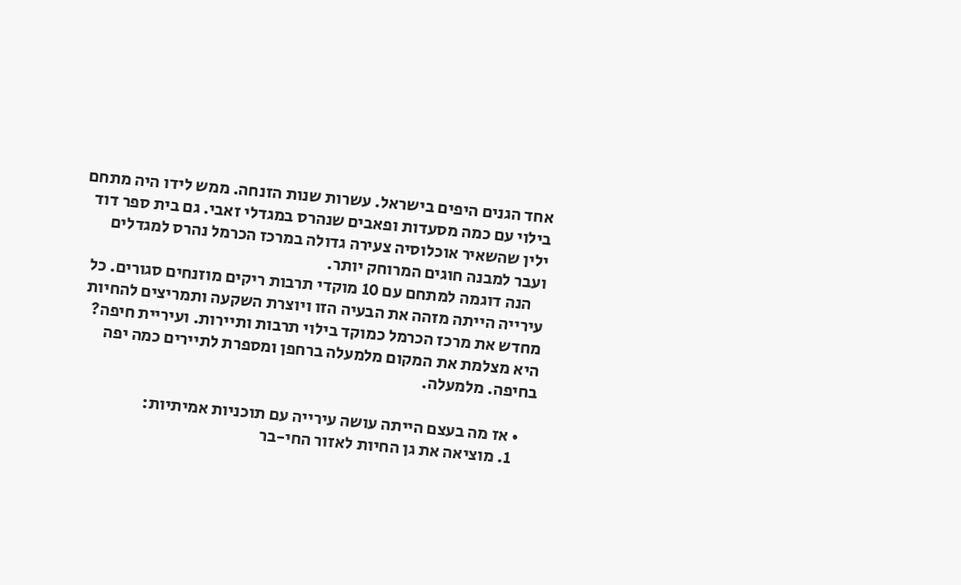אחד הגנים היפים בישראל. עשרות שנות הזנחה. ממש לידו היה מתחם בילוי עם כמה מסעדות ופאבים שנהרס במגדלי זאבי. גם בית ספר דוד ילין שהשאיר אוכלוסיה צעירה גדולה במרכז הכרמל נהרס למגדלים ועבר למבנה חוגים המרוחק יותר.
    הנה דוגמה למתחם עם 10 מוקדי תרבות ריקים מוזנחים סגורים. כל עירייה הייתה מזהה את הבעיה הזו ויוצרת השקעה ותמריצים להחיות מחדש את מרכז הכרמל כמוקד בילוי תרבות ותיירות. ועיריית חיפה? היא מצלמת את המקום מלמעלה ברחפן ומספרת לתיירים כמה יפה בחיפה. מלמעלה.

    • אז מה בעצם הייתה עושה עירייה עם תוכניות אמיתיות:
      1. מוציאה את גן החיות לאזור החי-בר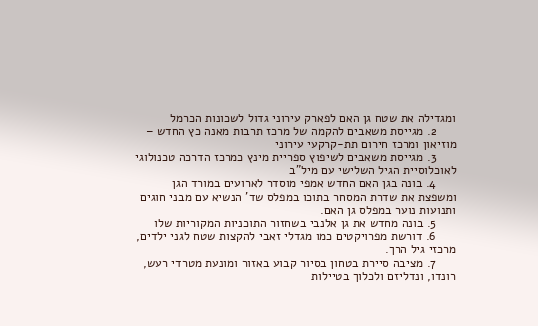ומגדילה את שטח גן האם לפארק עירוני גדול לשכונות הכרמל
      2. מגייסת משאבים להקמה של מרכז תרבות מאנה כץ החדש – מוזיאון ומרכז חירום תת-קרקעי עירוני
      3. מגייסת משאבים לשיפוץ ספריית מינץ כמרכז הדרכה טכנולוגי לאוכלוסיית הגיל השלישי עם מיל"ב
      4. בונה בגן האם החדש אמפי מוסדר לארועים במורד הגן ומשפצת את שדרת המסחר בתוכו במפלס שד' הנשיא עם מבני חוגים ותנועות נוער במפלס גן האם.
      5. בונה מחדש את גן אלנבי בשחזור התוכניות המקוריות שלו
      6. דורשת מפרויקטים כמו מגדלי זאבי להקצות שטח לגני ילדים, מרכזי גיל הרך.
      7. מציבה סיירת בטחון בסיור קבוע באזור ומונעת מטרדי רעש, רונדו, ונדליזם ולכלוך בטיילות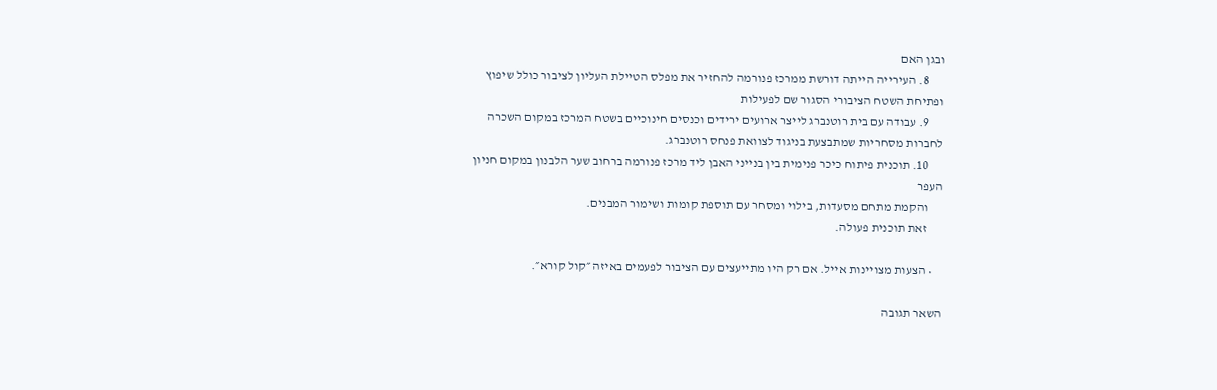ובגן האם
      8. העירייה הייתה דורשת ממרכז פנורמה להחזיר את מפלס הטיילת העליון לציבור כולל שיפוץ ופתיחת השטח הציבורי הסגור שם לפעילות
      9. עבודה עם בית רוטנברג לייצר ארועים ירידים וכנסים חינוכיים בשטח המרכז במקום השכרה לחברות מסחריות שמתבצעת בניגוד לצוואת פנחס רוטנברג.
      10. תוכנית פיתוח כיכר פנימית בין בנייני האבן ליד מרכז פנורמה ברחוב שער הלבנון במקום חניון העפר
      והקמת מתחם מסעדות, בילוי ומסחר עם תוספת קומות ושימור המבנים.
      זאת תוכנית פעולה.

    • הצעות מצויינות אייל. אם רק היו מתייעצים עם הציבור לפעמים באיזה ״קול קורא״.

השאר תגובה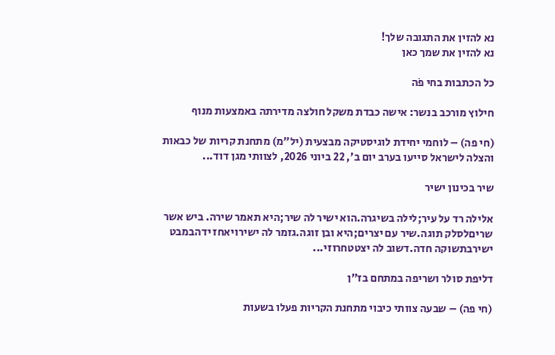נא להזין את התגובה שלך!
נא להזין את שמך כאן

כל הכתבות בחי פֹה

חילוץ מורכב בנשר: אישה כבדת משקל חולצה מדירתה באמצעות מנוף

(חי פה) – לוחמי יחידת לוגיסטיקה מבצעית (יל״מ) מתחנת קריות של כבאות והצלה לישראל סייעו בערב יום ב׳, 22 ביוני 2026, לצוותי מגן דוד...

שיר בכינון ישיר

אלילה רד על עיר;לילה בשיגרה.הוא ישיר לה שיר;היא תאמר שירה. ביש אשר שריםלסלק תוגה.שיר עם יצרים;היא ובן זוגה.גזמר לה ישירויאחז ידהבמבט ישירבתשוקה חדה.דשוב לה יצטטחרוזי...

דליפת סולר ושריפה במתחם בז"ן

(חי פה) – שבעה צוותי כיבוי מתחנת הקריות פעלו בשעות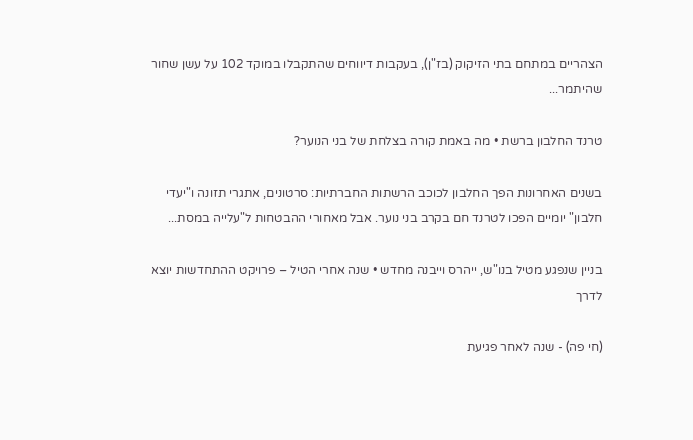הצהריים במתחם בתי הזיקוק (בז"ן), בעקבות דיווחים שהתקבלו במוקד 102 על עשן שחור שהיתמר...

טרנד החלבון ברשת • מה באמת קורה בצלחת של בני הנוער?

בשנים האחרונות הפך החלבון לכוכב הרשתות החברתיות: סרטונים, אתגרי תזונה ו"יעדי חלבון" יומיים הפכו לטרנד חם בקרב בני נוער. אבל מאחורי ההבטחות ל"עלייה במסת...

בניין שנפגע מטיל בנו"ש, ייהרס וייבנה מחדש • שנה אחרי הטיל – פרויקט ההתחדשות יוצא לדרך

(חי פה) - שנה לאחר פגיעת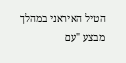הטיל האיראני במהלך מבצע "עם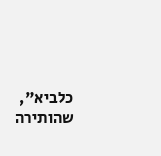כלביא", שהותירה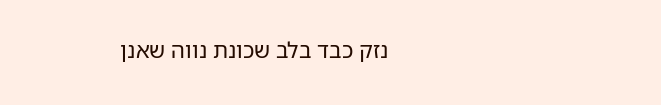נזק כבד בלב שכונת נווה שאנן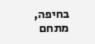בחיפה, מתחם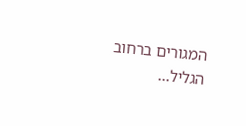המגורים ברחוב הגליל...